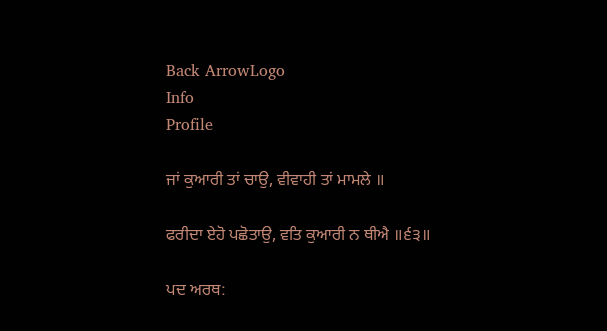Back ArrowLogo
Info
Profile

ਜਾਂ ਕੁਆਰੀ ਤਾਂ ਚਾਉ, ਵੀਵਾਹੀ ਤਾਂ ਮਾਮਲੇ ॥

ਫਰੀਦਾ ਏਹੋ ਪਛੋਤਾਉ, ਵਤਿ ਕੁਆਰੀ ਨ ਥੀਐ ॥੬੩॥

ਪਦ ਅਰਥ: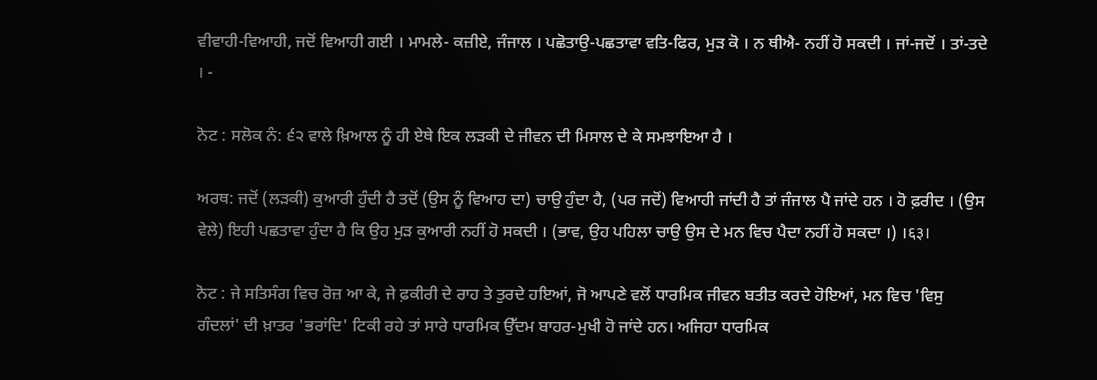ਵੀਵਾਹੀ-ਵਿਆਹੀ, ਜਦੋਂ ਵਿਆਹੀ ਗਈ । ਮਾਮਲੇ- ਕਜ਼ੀਏ, ਜੰਜਾਲ । ਪਛੋਤਾਉ-ਪਛਤਾਵਾ ਵਤਿ-ਫਿਰ, ਮੁੜ ਕੋ । ਨ ਥੀਐ- ਨਹੀਂ ਹੋ ਸਕਦੀ । ਜਾਂ-ਜਦੋਂ । ਤਾਂ-ਤਦੇ । -

ਨੋਟ : ਸਲੋਕ ਨੰ: ੬੨ ਵਾਲੇ ਖ਼ਿਆਲ ਨੂੰ ਹੀ ਏਥੇ ਇਕ ਲੜਕੀ ਦੇ ਜੀਵਨ ਦੀ ਮਿਸਾਲ ਦੇ ਕੇ ਸਮਝਾਇਆ ਹੈ ।

ਅਰਥ: ਜਦੋਂ (ਲੜਕੀ) ਕੁਆਰੀ ਹੁੰਦੀ ਹੈ ਤਦੋਂ (ਉਸ ਨੂੰ ਵਿਆਹ ਦਾ) ਚਾਉ ਹੁੰਦਾ ਹੈ, (ਪਰ ਜਦੋਂ) ਵਿਆਹੀ ਜਾਂਦੀ ਹੈ ਤਾਂ ਜੰਜਾਲ ਪੈ ਜਾਂਦੇ ਹਨ । ਹੋ ਫ਼ਰੀਦ । (ਉਸ ਵੇਲੇ) ਇਹੀ ਪਛਤਾਵਾ ਹੁੰਦਾ ਹੈ ਕਿ ਉਹ ਮੁੜ ਕੁਆਰੀ ਨਹੀਂ ਹੋ ਸਕਦੀ । (ਭਾਵ, ਉਹ ਪਹਿਲਾ ਚਾਉ ਉਸ ਦੇ ਮਨ ਵਿਚ ਪੈਦਾ ਨਹੀਂ ਹੋ ਸਕਦਾ ।) ।६३।

ਨੋਟ : ਜੇ ਸਤਿਸੰਗ ਵਿਚ ਰੋਜ਼ ਆ ਕੇ, ਜੇ ਫ਼ਕੀਰੀ ਦੇ ਰਾਹ ਤੇ ਤੁਰਦੇ ਹਇਆਂ, ਜੋ ਆਪਣੇ ਵਲੋਂ ਧਾਰਮਿਕ ਜੀਵਨ ਬਤੀਤ ਕਰਦੇ ਹੋਇਆਂ, ਮਨ ਵਿਚ 'ਵਿਸੁ ਗੰਦਲਾਂ' ਦੀ ਖ਼ਾਤਰ 'ਭਰਾਂਦਿ' ਟਿਕੀ ਰਹੇ ਤਾਂ ਸਾਰੇ ਧਾਰਮਿਕ ਉੱਦਮ ਬਾਹਰ-ਮੁਖੀ ਹੋ ਜਾਂਦੇ ਹਨ। ਅਜਿਹਾ ਧਾਰਮਿਕ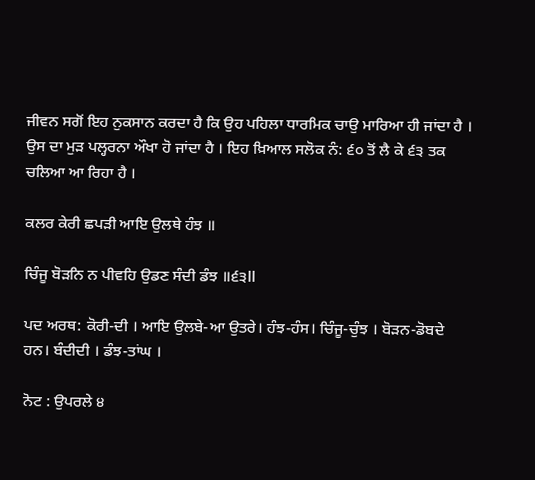ਜੀਵਨ ਸਗੋਂ ਇਹ ਨੁਕਸਾਨ ਕਰਦਾ ਹੈ ਕਿ ਉਹ ਪਹਿਲਾ ਧਾਰਮਿਕ ਚਾਉ ਮਾਰਿਆ ਹੀ ਜਾਂਦਾ ਹੈ । ਉਸ ਦਾ ਮੁੜ ਪਲ੍ਹਰਨਾ ਔਖਾ ਹੋ ਜਾਂਦਾ ਹੈ । ਇਹ ਖ਼ਿਆਲ ਸਲੋਕ ਨੰ: ੬੦ ਤੋਂ ਲੈ ਕੇ ੬੩ ਤਕ ਚਲਿਆ ਆ ਰਿਹਾ ਹੈ ।

ਕਲਰ ਕੇਰੀ ਛਪੜੀ ਆਇ ਉਲਥੇ ਹੰਝ ॥

ਚਿੰਜੂ ਬੋੜਨਿ ਨ ਪੀਵਹਿ ਉਡਣ ਸੰਦੀ ਡੰਝ ॥੬੩ll

ਪਦ ਅਰਥ: ਕੋਰੀ-ਦੀ । ਆਇ ਉਲਬੇ-ਆ ਉਤਰੇ। ਹੰਝ-ਹੰਸ। ਚਿੰਜੂ-ਚੁੰਝ । ਬੋੜਨ-ਡੋਬਦੇ ਹਨ। ਬੰਦੀਦੀ । ਡੰਝ-ਤਾਂਘ ।

ਨੋਟ : ਉਪਰਲੇ ੪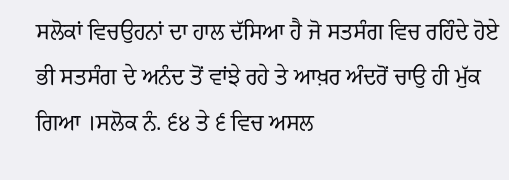ਸਲੋਕਾਂ ਵਿਚਉਹਨਾਂ ਦਾ ਹਾਲ ਦੱਸਿਆ ਹੈ ਜੋ ਸਤਸੰਗ ਵਿਚ ਰਹਿੰਦੇ ਹੋਏ ਭੀ ਸਤਸੰਗ ਦੇ ਅਨੰਦ ਤੋਂ ਵਾਂਝੇ ਰਹੇ ਤੇ ਆਖ਼ਰ ਅੰਦਰੋਂ ਚਾਉ ਹੀ ਮੁੱਕ ਗਿਆ ।ਸਲੋਕ ਨੰ. ੬੪ ਤੇ ੬ ਵਿਚ ਅਸਲ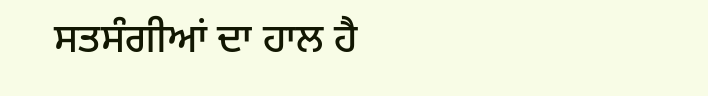ਸਤਸੰਗੀਆਂ ਦਾ ਹਾਲ ਹੈ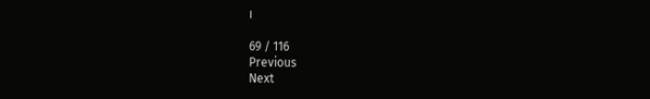।

69 / 116
Previous
Next